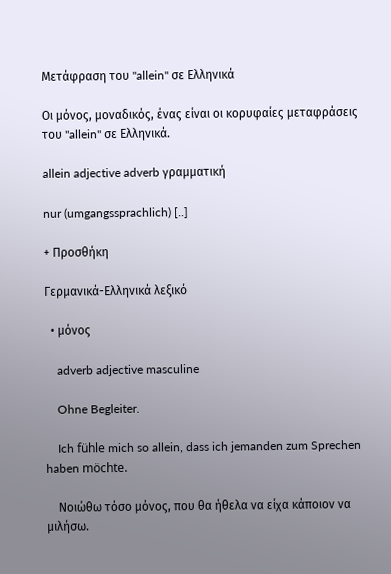Μετάφραση του "allein" σε Ελληνικά

Οι μόνος, μοναδικός, ένας είναι οι κορυφαίες μεταφράσεις του "allein" σε Ελληνικά.

allein adjective adverb γραμματική

nur (umgangssprachlich) [..]

+ Προσθήκη

Γερμανικά-Ελληνικά λεξικό

  • μόνος

    adverb adjective masculine

    Ohne Begleiter.

    Ich fühle mich so allein, dass ich jemanden zum Sprechen haben möchte.

    Νοιώθω τόσο μόνος, που θα ήθελα να είχα κάποιον να μιλήσω.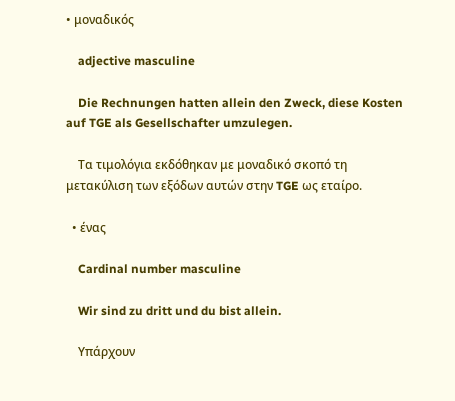• μοναδικός

    adjective masculine

    Die Rechnungen hatten allein den Zweck, diese Kosten auf TGE als Gesellschafter umzulegen.

    Τα τιμολόγια εκδόθηκαν με μοναδικό σκοπό τη μετακύλιση των εξόδων αυτών στην TGE ως εταίρο.

  • ένας

    Cardinal number masculine

    Wir sind zu dritt und du bist allein.

    Υπάρχουν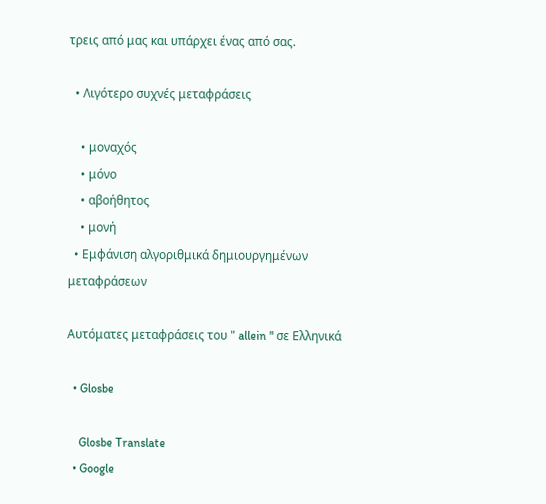τρεις από μας και υπάρχει ένας από σας.

  • Λιγότερο συχνές μεταφράσεις

    • μοναχός
    • μόνο
    • αβοήθητος
    • μονή
  • Εμφάνιση αλγοριθμικά δημιουργημένων μεταφράσεων

Αυτόματες μεταφράσεις του " allein " σε Ελληνικά

  • Glosbe

    Glosbe Translate
  • Google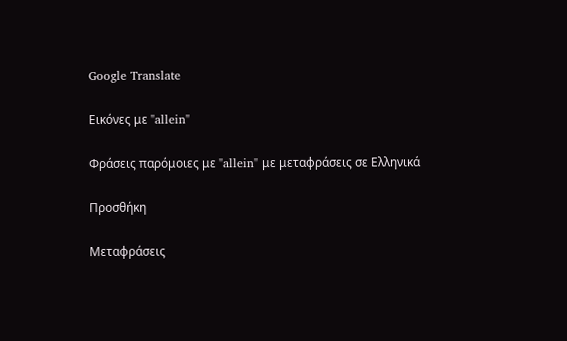Google Translate

Εικόνες με "allein"

Φράσεις παρόμοιες με "allein" με μεταφράσεις σε Ελληνικά

Προσθήκη

Μεταφράσεις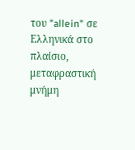του "allein" σε Ελληνικά στο πλαίσιο, μεταφραστική μνήμη